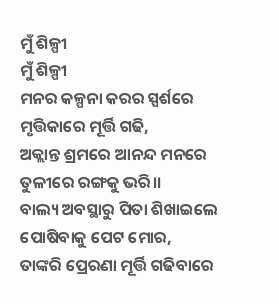ମୁଁ ଶିଳ୍ପୀ
ମୁଁ ଶିଳ୍ପୀ
ମନର କଳ୍ପନା କରର ସ୍ପର୍ଶରେ
ମୃତ୍ତିକାରେ ମୂର୍ତ୍ତି ଗଢି,
ଅକ୍ଲାନ୍ତ ଶ୍ରମରେ ଆନନ୍ଦ ମନରେ
ତୁଳୀରେ ରଙ୍ଗକୁ ଭରି।।
ବାଲ୍ୟ ଅବସ୍ଥାରୁ ପିତା ଶିଖାଇଲେ
ପୋଷିବାକୁ ପେଟ ମୋର,
ତାଙ୍କରି ପ୍ରେରଣା ମୂର୍ତ୍ତି ଗଢିବାରେ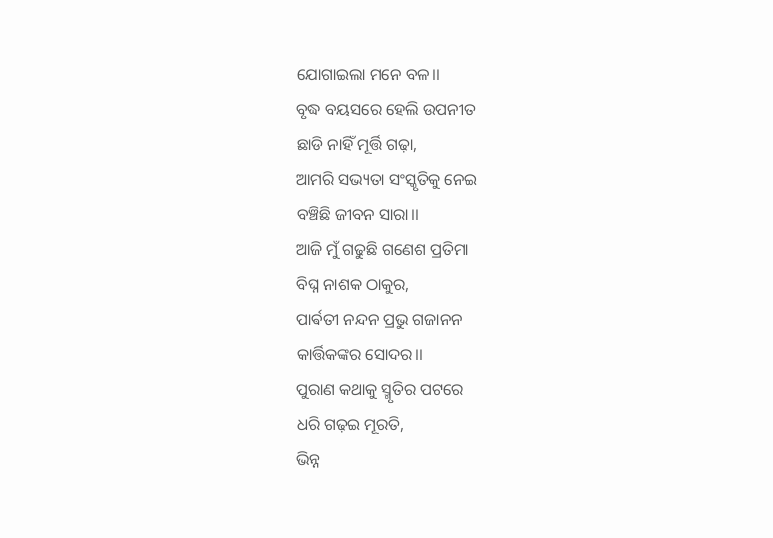ଯୋଗାଇଲା ମନେ ବଳ।।
ବୃଦ୍ଧ ବୟସରେ ହେଲି ଉପନୀତ
ଛାଡି ନାହିଁ ମୂର୍ତ୍ତି ଗଢ଼ା,
ଆମରି ସଭ୍ୟତା ସଂସ୍କୃତିକୁ ନେଇ
ବଞ୍ଚିଛି ଜୀବନ ସାରା।।
ଆଜି ମୁଁ ଗଢୁଛି ଗଣେଶ ପ୍ରତିମା
ବିଘ୍ନ ନାଶକ ଠାକୁର,
ପାର୍ଵତୀ ନନ୍ଦନ ପ୍ରଭୁ ଗଜାନନ
କାର୍ତ୍ତିକଙ୍କର ସୋଦର।।
ପୁରାଣ କଥାକୁ ସ୍ମୃତିର ପଟରେ
ଧରି ଗଢ଼ଇ ମୂରତି,
ଭିନ୍ନ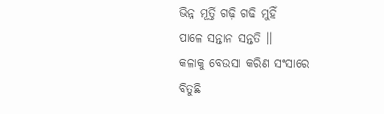ଭିନ୍ନ ମୂର୍ତ୍ତି ଗଢ଼ି ଗଢି ମୁହିଁ
ପାଳେ ସନ୍ତାନ ସନ୍ତତି ।।
କଳାକୁ ବେଉସା କରିଣ ସଂସାରେ
ବିତୁଛି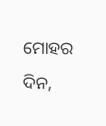ମୋହର ଦିନ,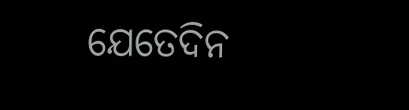ଯେତେଦିନ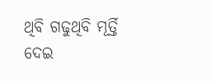ଥିବି ଗଢୁଥିବି ମୂର୍ତ୍ତି
ଦେଇ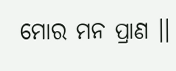ମୋର ମନ ପ୍ରାଣ ।।